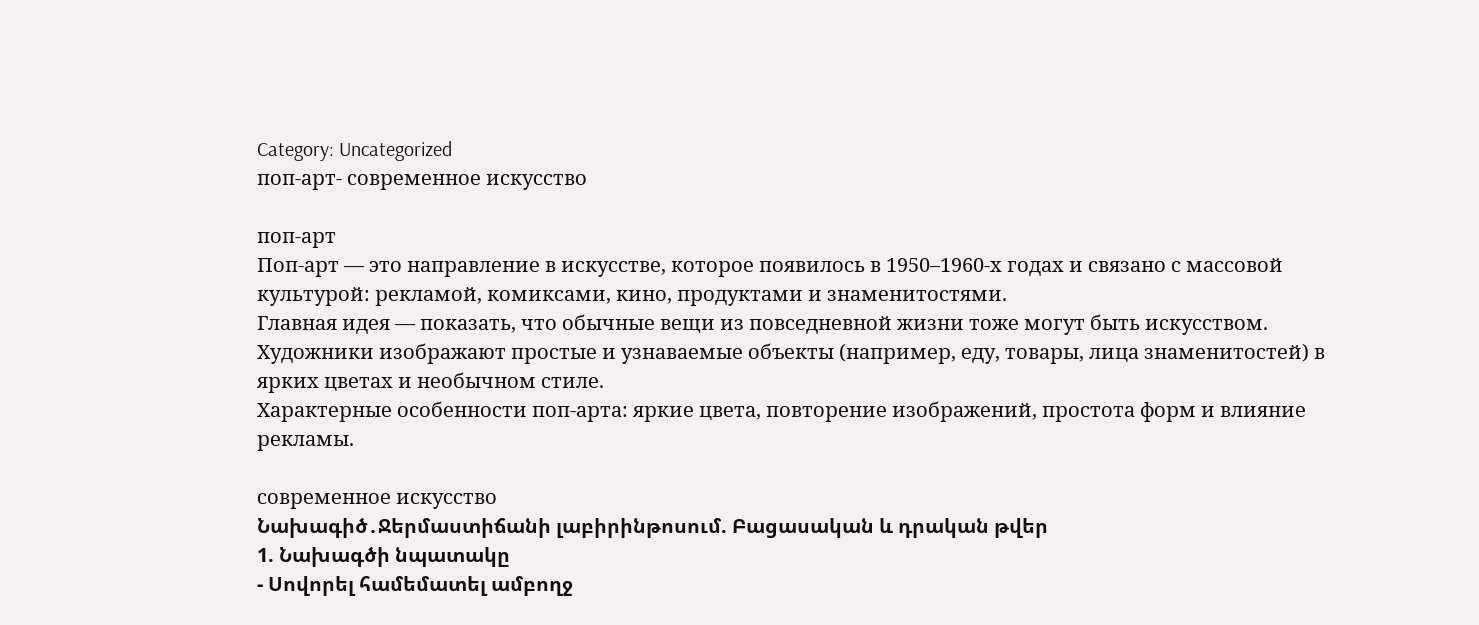Category: Uncategorized
поп-арт- современное искусство

поп-арт
Поп-арт — это направление в искусстве, которое появилось в 1950–1960-х годах и связано с массовой культурой: рекламой, комиксами, кино, продуктами и знаменитостями.
Главная идея — показать, что обычные вещи из повседневной жизни тоже могут быть искусством.
Художники изображают простые и узнаваемые объекты (например, еду, товары, лица знаменитостей) в ярких цветах и необычном стиле.
Характерные особенности поп-арта: яркие цвета, повторение изображений, простота форм и влияние рекламы.

современное искусство
Նախագիծ․Ջերմաստիճանի լաբիրինթոսում. Բացասական և դրական թվեր
1. Նախագծի նպատակը
- Սովորել համեմատել ամբողջ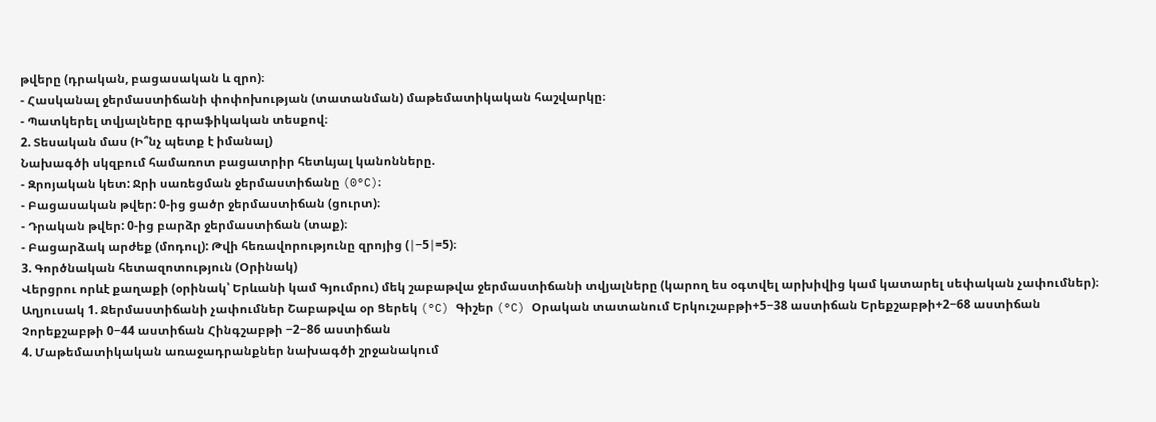թվերը (դրական, բացասական և զրո)։
- Հասկանալ ջերմաստիճանի փոփոխության (տատանման) մաթեմատիկական հաշվարկը։
- Պատկերել տվյալները գրաֆիկական տեսքով։
2. Տեսական մաս (Ի՞նչ պետք է իմանալ)
Նախագծի սկզբում համառոտ բացատրիր հետևյալ կանոնները.
- Զրոյական կետ: Ջրի սառեցման ջերմաստիճանը (0°C)։
- Բացասական թվեր: 0-ից ցածր ջերմաստիճան (ցուրտ)։
- Դրական թվեր: 0-ից բարձր ջերմաստիճան (տաք)։
- Բացարձակ արժեք (մոդուլ): Թվի հեռավորությունը զրոյից (∣−5∣=5)։
3. Գործնական հետազոտություն (Օրինակ)
Վերցրու որևէ քաղաքի (օրինակ՝ Երևանի կամ Գյումրու) մեկ շաբաթվա ջերմաստիճանի տվյալները (կարող ես օգտվել արխիվից կամ կատարել սեփական չափումներ)։
Աղյուսակ 1. Ջերմաստիճանի չափումներ Շաբաթվա օր Ցերեկ (°C) Գիշեր (°C) Օրական տատանում Երկուշաբթի+5−38 աստիճան Երեքշաբթի+2−68 աստիճան Չորեքշաբթի 0−44 աստիճան Հինգշաբթի −2−86 աստիճան
4. Մաթեմատիկական առաջադրանքներ նախագծի շրջանակում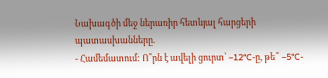Նախագծի մեջ ներառիր հետևյալ հարցերի պատասխանները.
- Համեմատում: Ո՞րն է ավելի ցուրտ՝ −12°C-ը, թե՞ −5°C-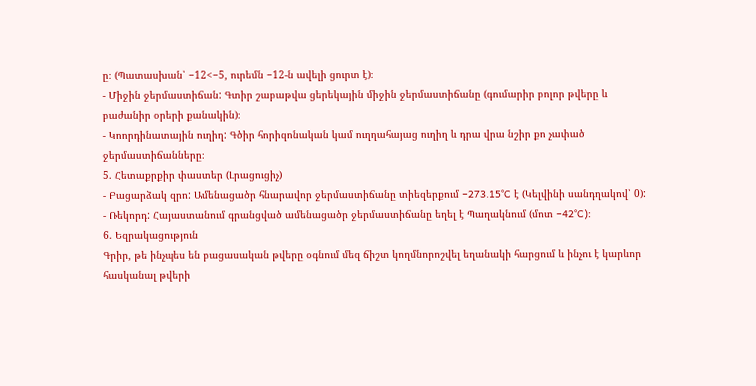ը։ (Պատասխան՝ −12<−5, ուրեմն −12-ն ավելի ցուրտ է)։
- Միջին ջերմաստիճան: Գտիր շաբաթվա ցերեկային միջին ջերմաստիճանը (գումարիր բոլոր թվերը և բաժանիր օրերի քանակին)։
- Կոորդինատային ուղիղ: Գծիր հորիզոնական կամ ուղղահայաց ուղիղ և դրա վրա նշիր քո չափած ջերմաստիճանները։
5. Հետաքրքիր փաստեր (Լրացուցիչ)
- Բացարձակ զրո: Ամենացածր հնարավոր ջերմաստիճանը տիեզերքում −273.15°C է (Կելվինի սանդղակով՝ 0):
- Ռեկորդ: Հայաստանում գրանցված ամենացածր ջերմաստիճանը եղել է Պաղակնում (մոտ −42°C)։
6. Եզրակացություն
Գրիր, թե ինչպես են բացասական թվերը օգնում մեզ ճիշտ կողմնորոշվել եղանակի հարցում և ինչու է կարևոր հասկանալ թվերի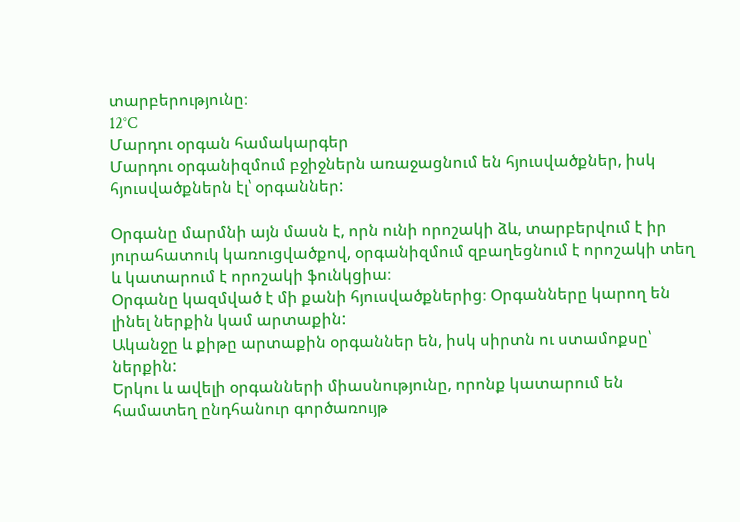տարբերությունը։
12°C
Մարդու օրգան համակարգեր
Մարդու օրգանիզմում բջիջներն առաջացնում են հյուսվածքներ, իսկ հյուսվածքներն էլ՝ օրգաններ:

Օրգանը մարմնի այն մասն է, որն ունի որոշակի ձև, տարբերվում է իր յուրահատուկ կառուցվածքով, օրգանիզմում զբաղեցնում է որոշակի տեղ և կատարում է որոշակի ֆունկցիա։
Օրգանը կազմված է մի քանի հյուսվածքներից։ Օրգանները կարող են լինել ներքին կամ արտաքին:
Ականջը և քիթը արտաքին օրգաններ են, իսկ սիրտն ու ստամոքսը՝ ներքին:
Երկու և ավելի օրգանների միասնությունը, որոնք կատարում են համատեղ ընդհանուր գործառույթ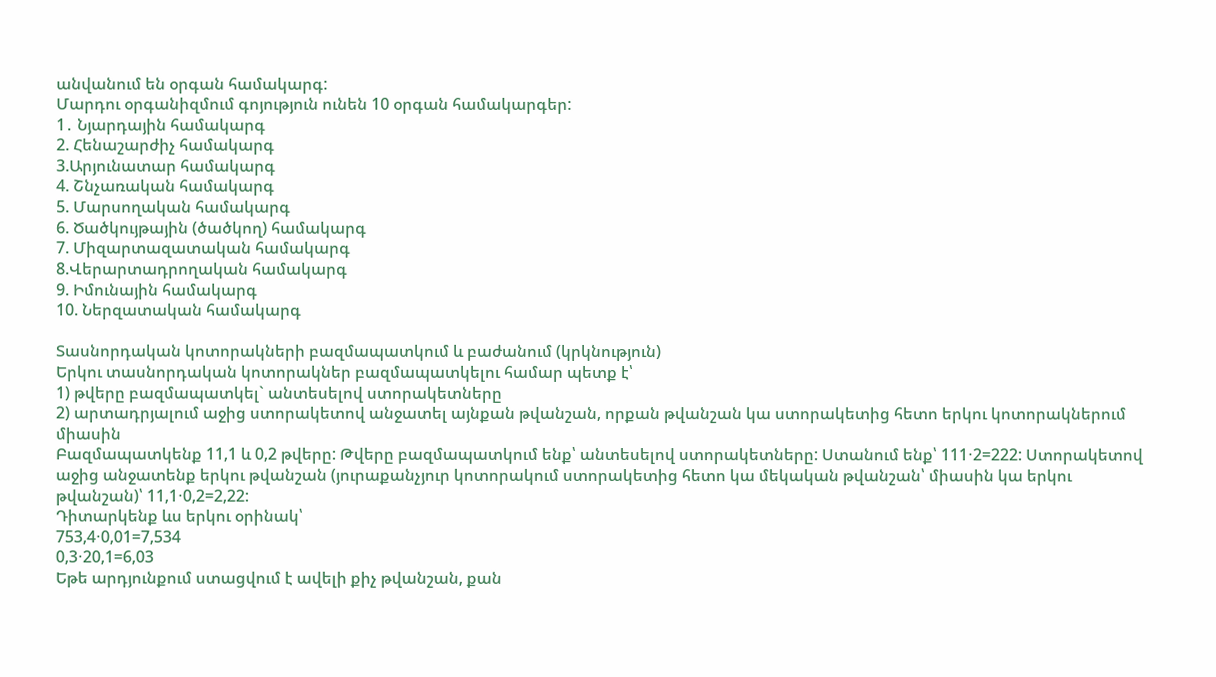անվանում են օրգան համակարգ:
Մարդու օրգանիզմում գոյություն ունեն 10 օրգան համակարգեր:
1․ Նյարդային համակարգ
2. Հենաշարժիչ համակարգ
3.Արյունատար համակարգ
4. Շնչառական համակարգ
5. Մարսողական համակարգ
6. Ծածկույթային (ծածկող) համակարգ
7. Միզարտազատական համակարգ
8.Վերարտադրողական համակարգ
9. Իմունային համակարգ
10. Ներզատական համակարգ

Տասնորդական կոտորակների բազմապատկում և բաժանում (կրկնություն)
Երկու տասնորդական կոտորակներ բազմապատկելու համար պետք է՝
1) թվերը բազմապատկել` անտեսելով ստորակետները
2) արտադրյալում աջից ստորակետով անջատել այնքան թվանշան, որքան թվանշան կա ստորակետից հետո երկու կոտորակներում միասին
Բազմապատկենք 11,1 և 0,2 թվերը: Թվերը բազմապատկում ենք՝ անտեսելով ստորակետները: Ստանում ենք՝ 111⋅2=222: Ստորակետով աջից անջատենք երկու թվանշան (յուրաքանչյուր կոտորակում ստորակետից հետո կա մեկական թվանշան՝ միասին կա երկու թվանշան)՝ 11,1⋅0,2=2,22:
Դիտարկենք ևս երկու օրինակ՝
753,4⋅0,01=7,534
0,3⋅20,1=6,03
Եթե արդյունքում ստացվում է ավելի քիչ թվանշան, քան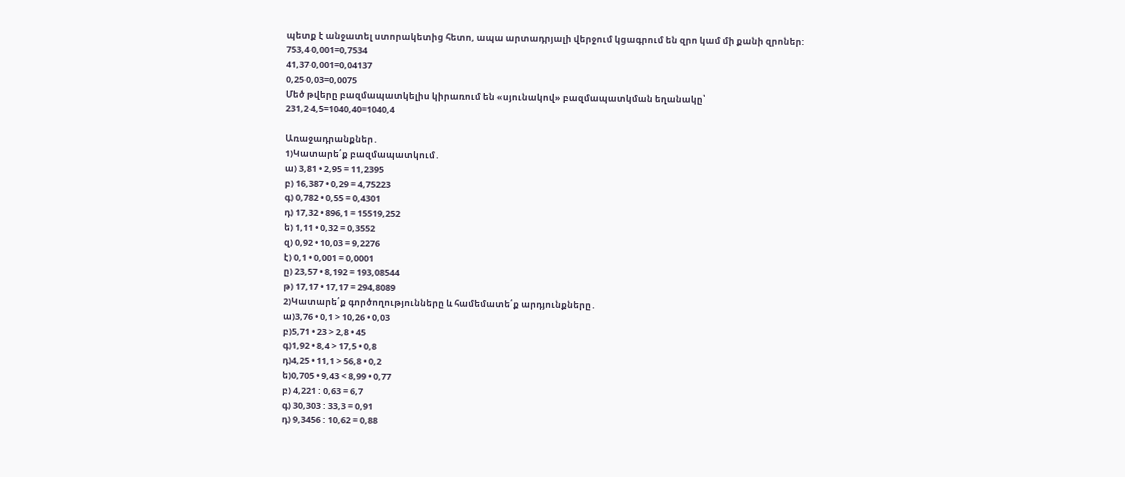պետք է անջատել ստորակետից հետո, ապա արտադրյալի վերջում կցագրում են զրո կամ մի քանի զրոներ:
753,4⋅0,001=0,7534
41,37⋅0,001=0,04137
0,25⋅0,03=0,0075
Մեծ թվերը բազմապատկելիս կիրառում են «սյունակով» բազմապատկման եղանակը՝
231,2⋅4,5=1040,40=1040,4

Առաջադրանքներ․
1)Կատարե՛ք բազմապատկում․
ա) 3,81 • 2,95 = 11,2395
բ) 16,387 • 0,29 = 4,75223
գ) 0,782 • 0,55 = 0,4301
դ) 17,32 • 896,1 = 15519,252
ե) 1,11 • 0,32 = 0,3552
զ) 0,92 • 10,03 = 9,2276
է) 0,1 • 0,001 = 0,0001
ը) 23,57 • 8,192 = 193,08544
թ) 17,17 • 17,17 = 294,8089
2)Կատարե՛ք գործողությունները և համեմատե՛ք արդյունքները․
ա)3,76 • 0,1 > 10,26 • 0,03
բ)5,71 • 23 > 2,8 • 45
գ)1,92 • 8,4 > 17,5 • 0,8
դ)4,25 • 11,1 > 56,8 • 0,2
ե)0,705 • 9,43 < 8,99 • 0,77
բ) 4,221 : 0,63 = 6,7
գ) 30,303 : 33,3 = 0,91
դ) 9,3456 : 10,62 = 0,88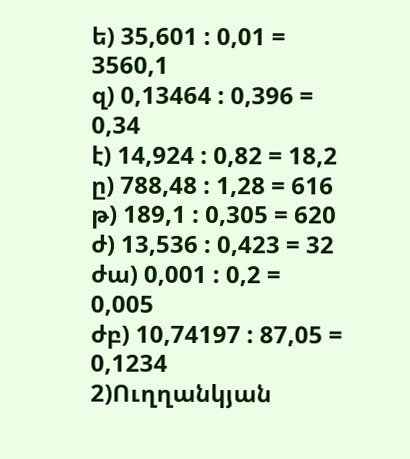ե) 35,601 : 0,01 = 3560,1
զ) 0,13464 : 0,396 = 0,34
է) 14,924 : 0,82 = 18,2
ը) 788,48 : 1,28 = 616
թ) 189,1 : 0,305 = 620
ժ) 13,536 : 0,423 = 32
ժա) 0,001 : 0,2 = 0,005
ժբ) 10,74197 : 87,05 = 0,1234
2)Ուղղանկյան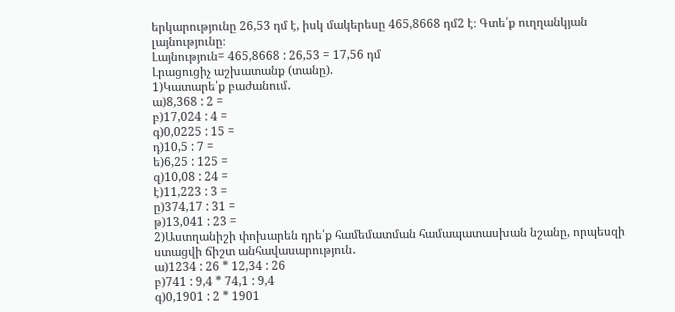երկարությունը 26,53 դմ է, իսկ մակերեսը 465,8668 դմ2 է։ Գտե՛ք ուղղանկյան լայնությունը։
Լայնություն= 465,8668 : 26,53 = 17,56 դմ
Լրացուցիչ աշխատանք (տանը).
1)Կատարե՛ք բաժանում․
ա)8,368 : 2 =
բ)17,024 : 4 =
գ)0,0225 : 15 =
դ)10,5 : 7 =
ե)6,25 : 125 =
զ)10,08 : 24 =
է)11,223 : 3 =
ը)374,17 : 31 =
թ)13,041 : 23 =
2)Աստղանիշի փոխարեն դրե՛ք համեմատման համապատասխան նշանը, որպեսզի ստացվի ճիշտ անհավասարություն․
ա)1234 : 26 * 12,34 : 26
բ)741 : 9,4 * 74,1 : 9,4
գ)0,1901 : 2 * 1901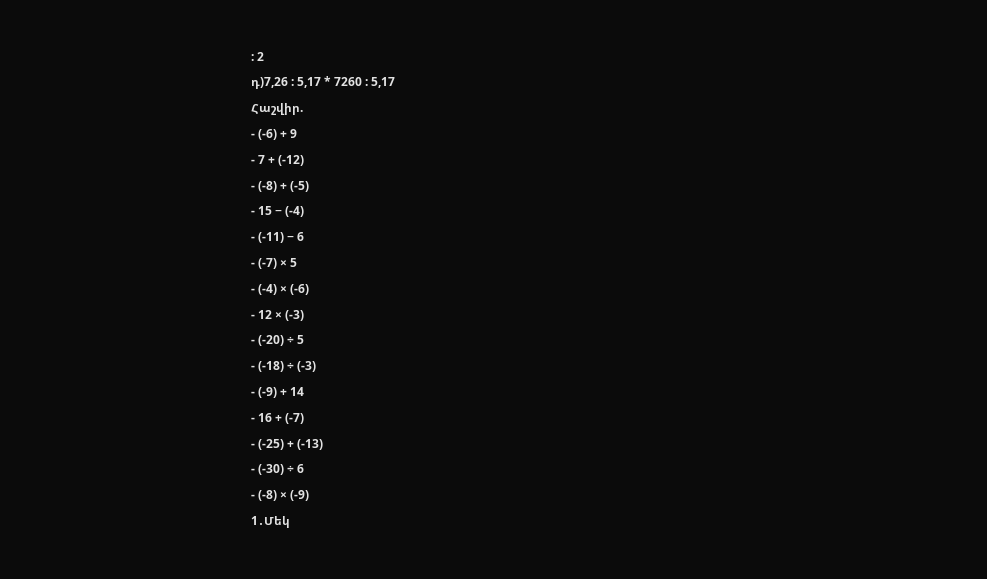: 2
դ)7,26 : 5,17 * 7260 : 5,17
Հաշվիր.
- (-6) + 9
- 7 + (-12)
- (-8) + (-5)
- 15 − (-4)
- (-11) − 6
- (-7) × 5
- (-4) × (-6)
- 12 × (-3)
- (-20) ÷ 5
- (-18) ÷ (-3)
- (-9) + 14
- 16 + (-7)
- (-25) + (-13)
- (-30) ÷ 6
- (-8) × (-9)
1․Մեկ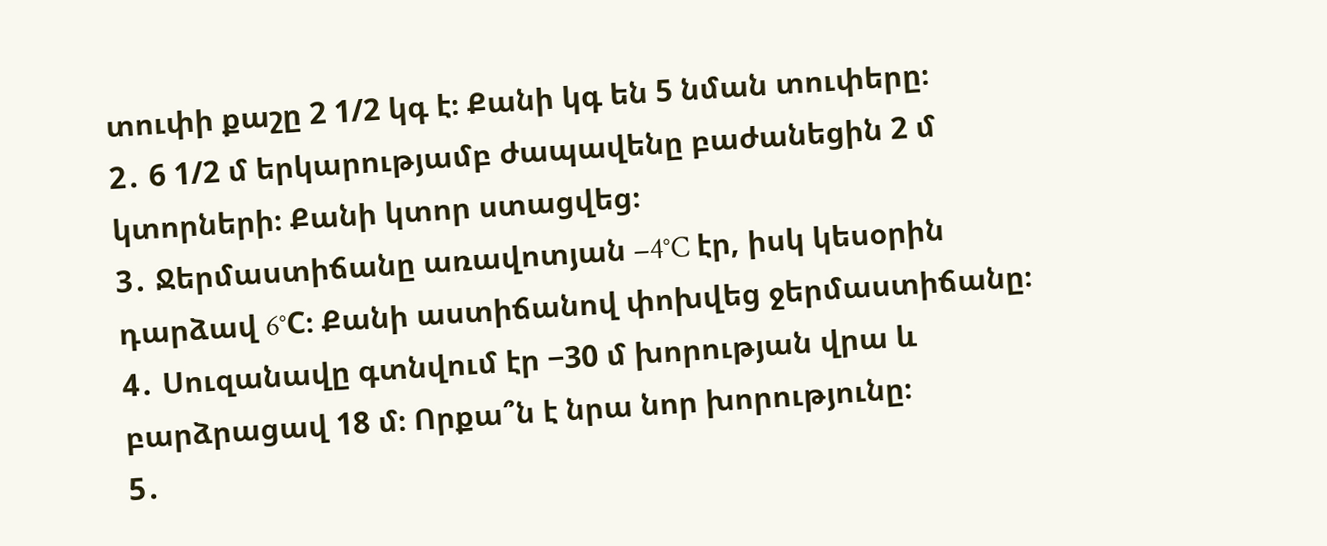տուփի քաշը 2 1/2 կգ է։ Քանի կգ են 5 նման տուփերը։
2․ 6 1/2 մ երկարությամբ ժապավենը բաժանեցին 2 մ կտորների։ Քանի կտոր ստացվեց։
3․ Ջերմաստիճանը առավոտյան −4°C էր, իսկ կեսօրին դարձավ 6°C։ Քանի աստիճանով փոխվեց ջերմաստիճանը։
4․ Սուզանավը գտնվում էր −30 մ խորության վրա և բարձրացավ 18 մ։ Որքա՞ն է նրա նոր խորությունը։
5․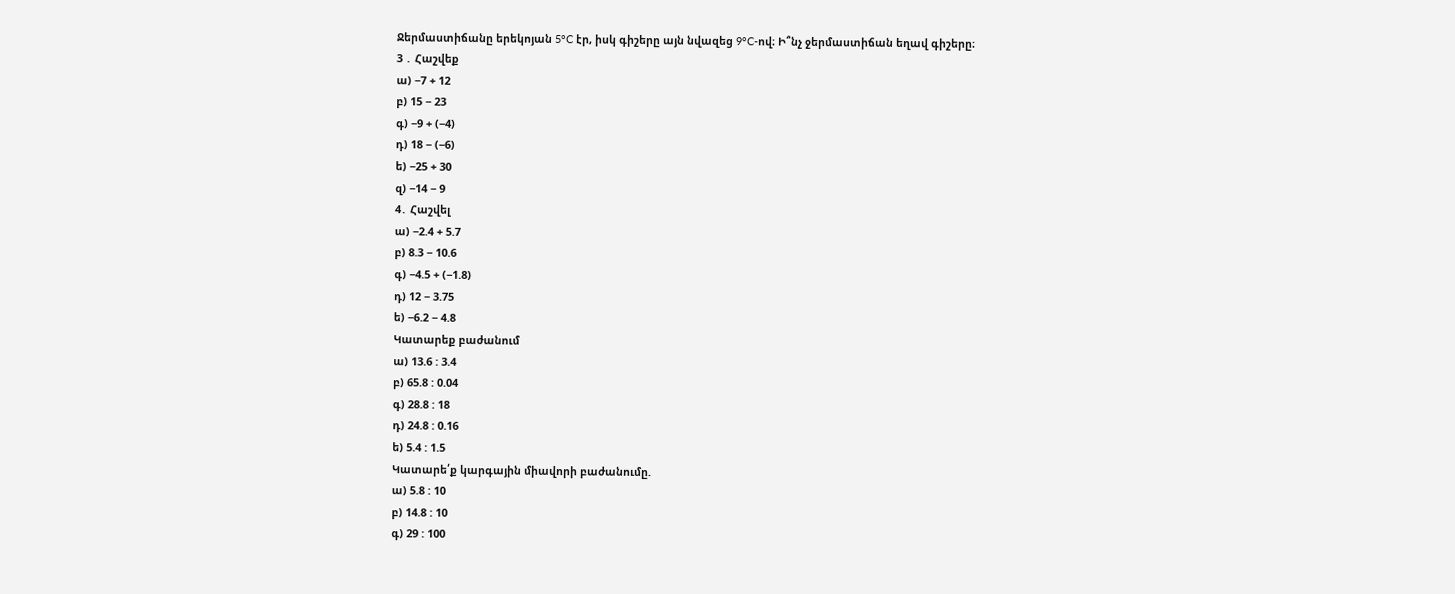Ջերմաստիճանը երեկոյան 5°C էր, իսկ գիշերը այն նվազեց 9°C-ով։ Ի՞նչ ջերմաստիճան եղավ գիշերը։
3 ․ Հաշվեք
ա) −7 + 12
բ) 15 − 23
գ) −9 + (−4)
դ) 18 − (−6)
ե) −25 + 30
զ) −14 − 9
4․ Հաշվել
ա) −2.4 + 5.7
բ) 8.3 − 10.6
գ) −4.5 + (−1.8)
դ) 12 − 3.75
ե) −6.2 − 4.8
Կատարեք բաժանում
ա) 13.6 : 3.4
բ) 65.8 : 0.04
գ) 28.8 : 18
դ) 24.8 : 0.16
ե) 5.4 : 1.5
Կատարե՛ք կարգային միավորի բաժանումը.
ա) 5.8 : 10
բ) 14.8 : 10
գ) 29 : 100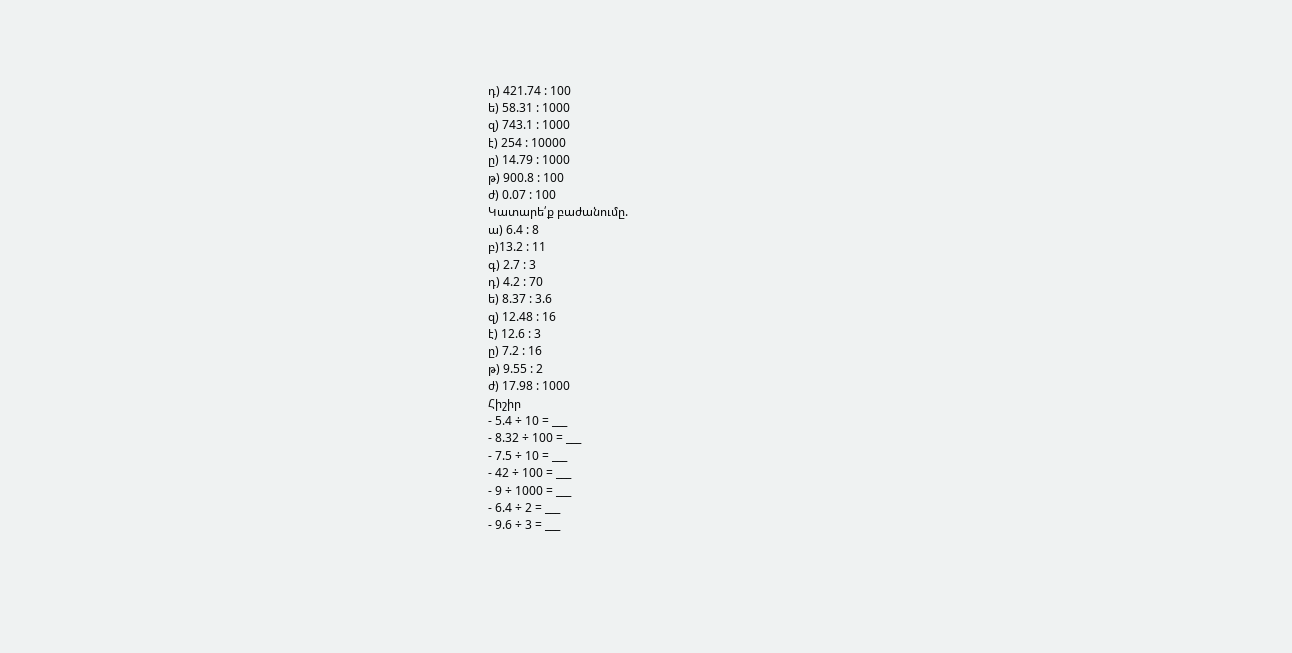դ) 421.74 : 100
ե) 58.31 : 1000
զ) 743.1 : 1000
է) 254 : 10000
ը) 14.79 : 1000
թ) 900.8 : 100
ժ) 0.07 : 100
Կատարե՛ք բաժանումը.
ա) 6.4 : 8
բ)13.2 : 11
գ) 2.7 : 3
դ) 4.2 : 70
ե) 8.37 : 3.6
զ) 12.48 : 16
է) 12.6 : 3
ը) 7.2 : 16
թ) 9.55 : 2
ժ) 17.98 : 1000
Հիշիր
- 5.4 ÷ 10 = ___
- 8.32 ÷ 100 = ___
- 7.5 ÷ 10 = ___
- 42 ÷ 100 = ___
- 9 ÷ 1000 = ___
- 6.4 ÷ 2 = ___
- 9.6 ÷ 3 = ___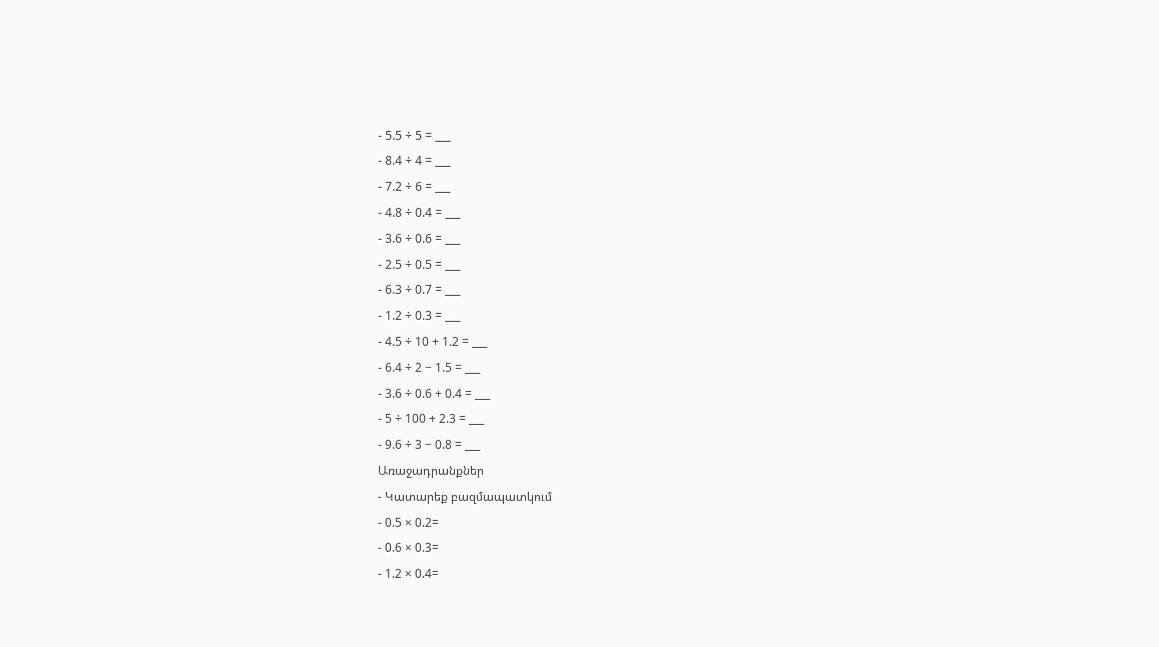- 5.5 ÷ 5 = ___
- 8.4 ÷ 4 = ___
- 7.2 ÷ 6 = ___
- 4.8 ÷ 0.4 = ___
- 3.6 ÷ 0.6 = ___
- 2.5 ÷ 0.5 = ___
- 6.3 ÷ 0.7 = ___
- 1.2 ÷ 0.3 = ___
- 4.5 ÷ 10 + 1.2 = ___
- 6.4 ÷ 2 − 1.5 = ___
- 3.6 ÷ 0.6 + 0.4 = ___
- 5 ÷ 100 + 2.3 = ___
- 9.6 ÷ 3 − 0.8 = ___
Առաջադրանքներ
- Կատարեք բազմապատկում
- 0.5 × 0.2=
- 0.6 × 0.3=
- 1.2 × 0.4=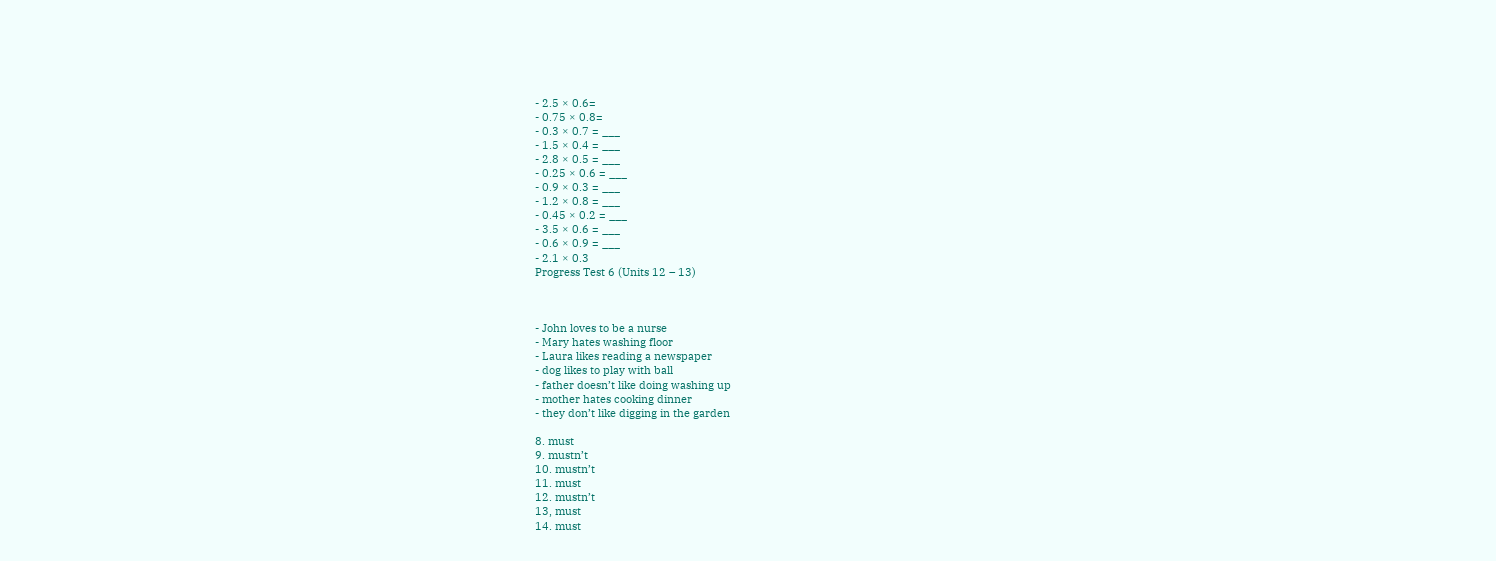- 2.5 × 0.6=
- 0.75 × 0.8=
- 0.3 × 0.7 = ___
- 1.5 × 0.4 = ___
- 2.8 × 0.5 = ___
- 0.25 × 0.6 = ___
- 0.9 × 0.3 = ___
- 1.2 × 0.8 = ___
- 0.45 × 0.2 = ___
- 3.5 × 0.6 = ___
- 0.6 × 0.9 = ___
- 2.1 × 0.3
Progress Test 6 (Units 12 – 13)



- John loves to be a nurse
- Mary hates washing floor
- Laura likes reading a newspaper
- dog likes to play with ball
- father doesn’t like doing washing up
- mother hates cooking dinner
- they don’t like digging in the garden

8. must
9. mustn’t
10. mustn’t
11. must
12. mustn’t
13, must
14. must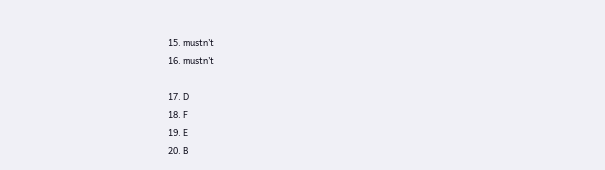15. mustn’t
16. mustn’t

17. D
18. F
19. E
20. B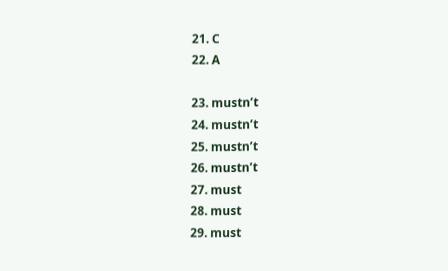21. C
22. A

23. mustn’t
24. mustn’t
25. mustn’t
26. mustn’t
27. must
28. must
29. must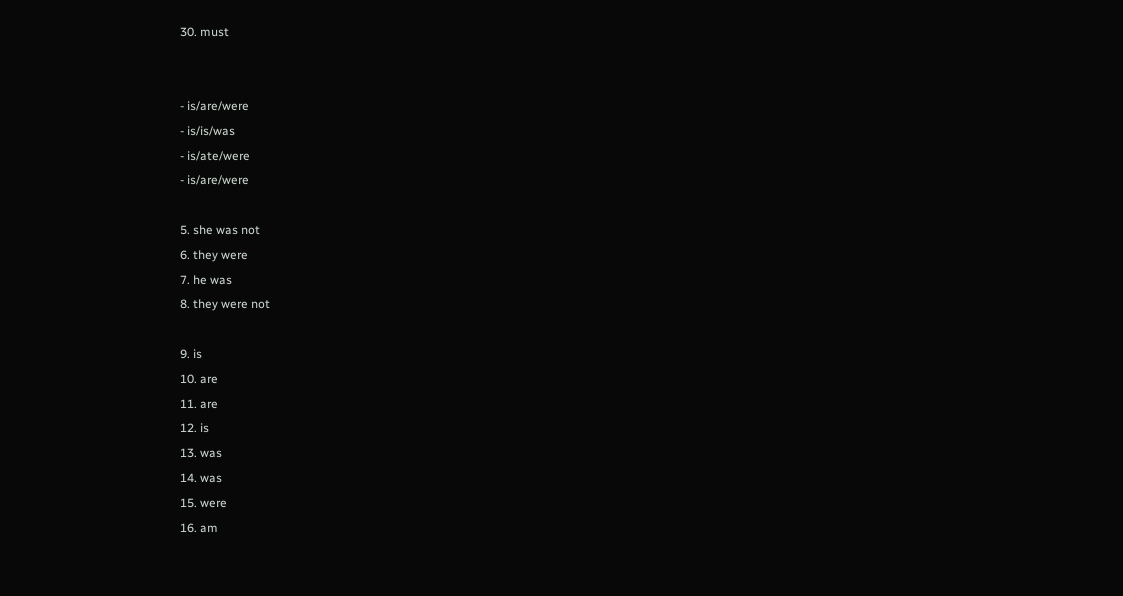30. must


- is/are/were
- is/is/was
- is/ate/were
- is/are/were

5. she was not
6. they were
7. he was
8. they were not

9. is
10. are
11. are
12. is
13. was
14. was
15. were
16. am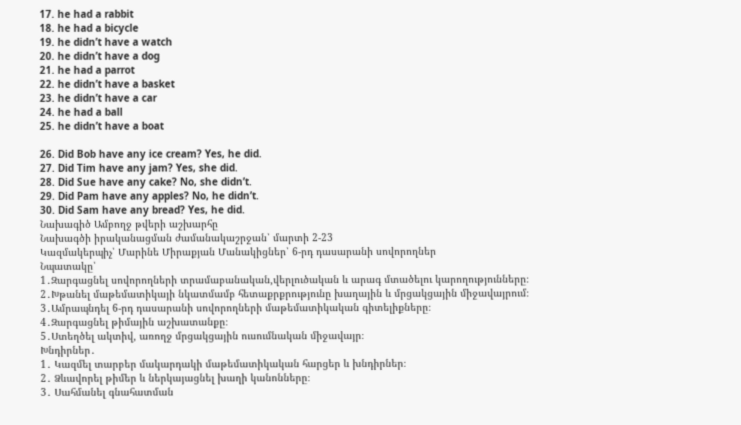17. he had a rabbit
18. he had a bicycle
19. he didn’t have a watch
20. he didn’t have a dog
21. he had a parrot
22. he didn’t have a basket
23. he didn’t have a car
24. he had a ball
25. he didn’t have a boat

26. Did Bob have any ice cream? Yes, he did.
27. Did Tim have any jam? Yes, she did.
28. Did Sue have any cake? No, she didn’t.
29. Did Pam have any apples? No, he didn’t.
30. Did Sam have any bread? Yes, he did.
Նախագիծ Ամբողջ թվերի աշխարհը
Նախագծի իրականացման ժամանակաշրջան՝ մարտի 2-23
Կազմակերպիչ՝ Մարինե Միրաքյան Մանակիցներ՝ 6-րդ դասարանի սովորողներ
Նպատակը՝
1․Զարգացնել սովորողների տրամաբանական,վերլուծական և արագ մտածելու կարողությունները։
2․Խթանել մաթեմատիկայի նկատմամբ հետաքրքրությունը խաղային և մրցակցային միջավայրում։
3․Ամրապնդել 6-րդ դասարանի սովորողների մաթեմատիկական գիտելիքները։
4․Զարգացնել թիմային աշխատանքը։
5․Ստեղծել ակտիվ, առողջ մրցակցային ուսումնական միջավայր։
Խնդիրներ․
1․ Կազմել տարբեր մակարդակի մաթեմատիկական հարցեր և խնդիրներ։
2․ Ձևավորել թիմեր և ներկայացնել խաղի կանոնները։
3․ Սահմանել գնահատման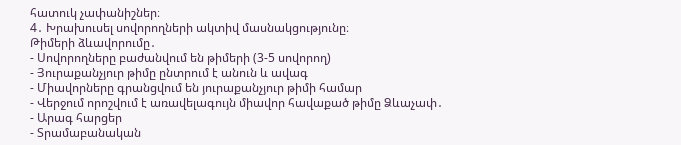հատուկ չափանիշներ։
4․ Խրախուսել սովորողների ակտիվ մասնակցությունը։
Թիմերի ձևավորումը․
- Սովորողները բաժանվում են թիմերի (3-5 սովորող)
- Յուրաքանչյուր թիմը ընտրում է անուն և ավագ
- Միավորները գրանցվում են յուրաքանչյուր թիմի համար
- Վերջում որոշվում է առավելագույն միավոր հավաքած թիմը Ձևաչափ․
- Արագ հարցեր
- Տրամաբանական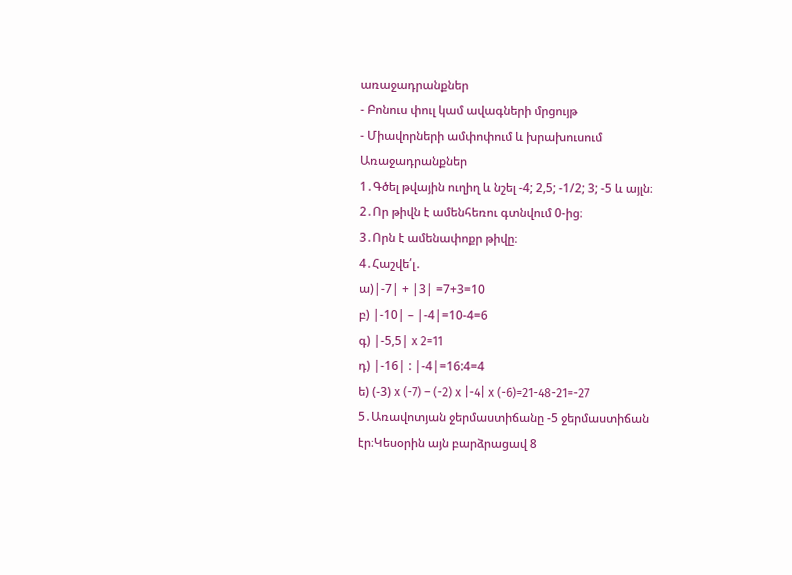առաջադրանքներ
- Բոնուս փուլ կամ ավագների մրցույթ
- Միավորների ամփոփում և խրախուսում
Առաջադրանքներ
1․Գծել թվային ուղիղ և նշել -4; 2,5; -1/2; 3; -5 և այլն։
2․Որ թիվն է ամենհեռու գտնվում 0-ից։
3․Որն է ամենափոքր թիվը։
4․Հաշվե՛լ․
ա)|-7| + |3| =7+3=10
բ) |-10| – |-4|=10-4=6
գ) |-5,5| x 2=11
դ) |-16| : |-4|=16:4=4
ե) (-3) x (-7) – (-2) x |-4| x (-6)=21-48-21=-27
5․Առավոտյան ջերմաստիճանը -5 ջերմաստիճան էր։Կեսօրին այն բարձրացավ 8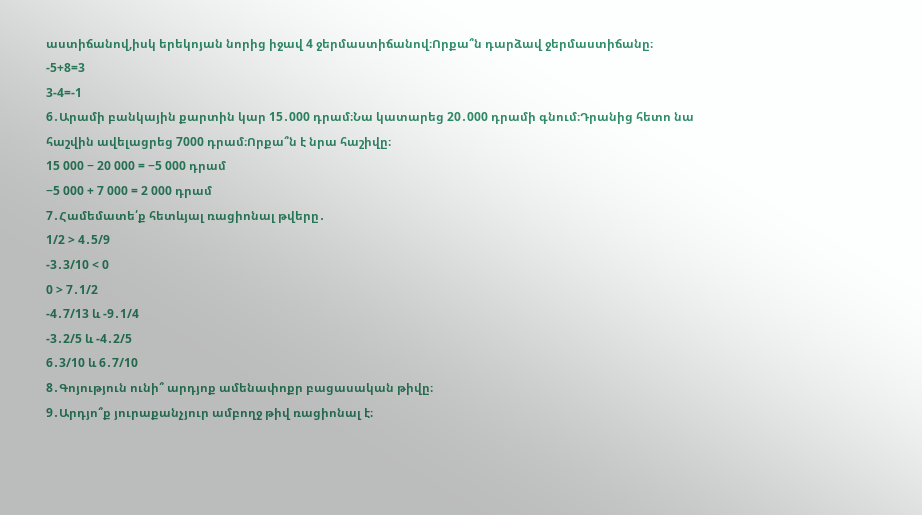աստիճանով,իսկ երեկոյան նորից իջավ 4 ջերմաստիճանով։Որքա՞ն դարձավ ջերմաստիճանը։
-5+8=3
3-4=-1
6․Արամի բանկային քարտին կար 15․000 դրամ։Նա կատարեց 20․000 դրամի գնում։Դրանից հետո նա հաշվին ավելացրեց 7000 դրամ։Որքա՞ն է նրա հաշիվը։
15 000 − 20 000 = −5 000 դրամ
−5 000 + 7 000 = 2 000 դրամ
7․Համեմատե՛ք հետևյալ ռացիոնալ թվերը․
1/2 > 4․5/9
-3․3/10 < 0
0 > 7․1/2
-4․7/13 և -9․1/4
-3․2/5 և -4․2/5
6․3/10 և 6․7/10
8․Գոյություն ունի՞ արդյոք ամենափոքր բացասական թիվը։
9․Արդյո՞ք յուրաքանչյուր ամբողջ թիվ ռացիոնալ է։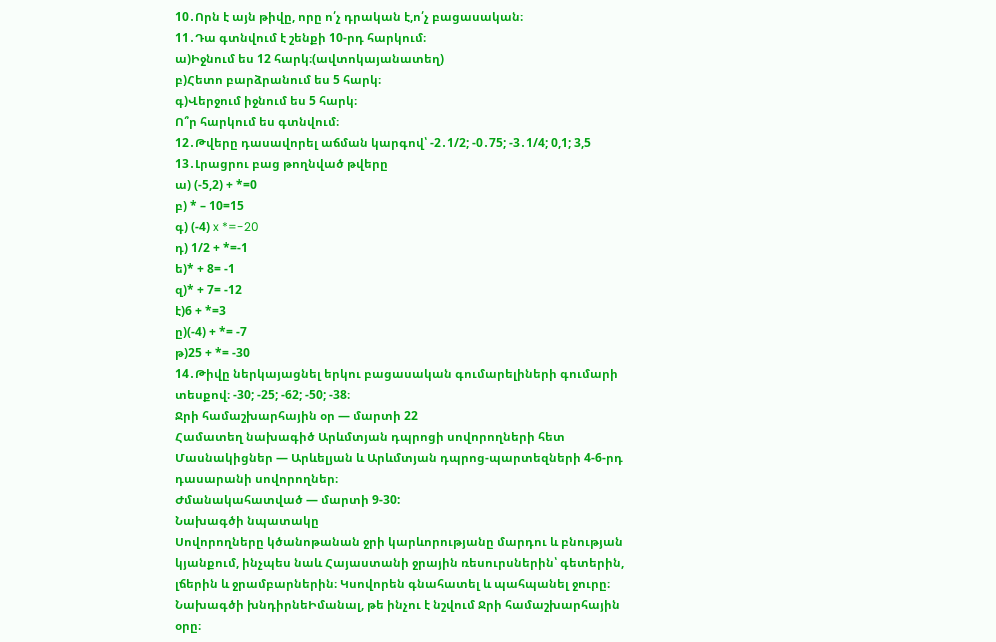10․Որն է այն թիվը, որը ո՛չ դրական է,ո՛չ բացասական։
11․Դա գտնվում է շենքի 10-րդ հարկում։
ա)Իջնում ես 12 հարկ։(ավտոկայանատեղ)
բ)Հետո բարձրանում ես 5 հարկ։
գ)Վերջում իջնում ես 5 հարկ։
Ո՞ր հարկում ես գտնվում։
12․Թվերը դասավորել աճման կարգով՝ -2․1/2; -0․75; -3․1/4; 0,1; 3,5
13․Լրացրու բաց թողնված թվերը
ա) (-5,2) + *=0
բ) * – 10=15
գ) (-4) x *=-20
դ) 1/2 + *=-1
ե)* + 8= -1
զ)* + 7= -12
է)6 + *=3
ը)(-4) + *= -7
թ)25 + *= -30
14․Թիվը ներկայացնել երկու բացասական գումարելիների գումարի տեսքով։ -30; -25; -62; -50; -38։
Ջրի համաշխարհային օր — մարտի 22
Համատեղ նախագիծ Արևմտյան դպրոցի սովորողների հետ
Մասնակիցներ — Արևելյան և Արևմտյան դպրոց-պարտեզների 4-6-րդ դասարանի սովորողներ։
Ժմանակահատված — մարտի 9-30:
Նախագծի նպատակը
Սովորողները կծանոթանան ջրի կարևորությանը մարդու և բնության կյանքում, ինչպես նաև Հայաստանի ջրային ռեսուրսներին՝ գետերին, լճերին և ջրամբարներին։ Կսովորեն գնահատել և պահպանել ջուրը։
Նախագծի խնդիրնեԻմանալ, թե ինչու է նշվում Ջրի համաշխարհային օրը։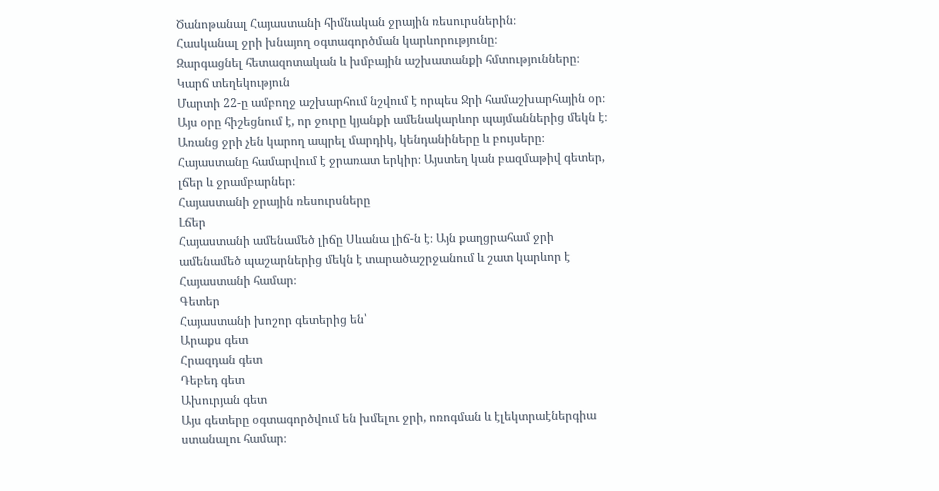Ծանոթանալ Հայաստանի հիմնական ջրային ռեսուրսներին։
Հասկանալ ջրի խնայող օգտագործման կարևորությունը։
Զարգացնել հետազոտական և խմբային աշխատանքի հմտությունները։
Կարճ տեղեկություն
Մարտի 22-ը ամբողջ աշխարհում նշվում է որպես Ջրի համաշխարհային օր։ Այս օրը հիշեցնում է, որ ջուրը կյանքի ամենակարևոր պայմաններից մեկն է։ Առանց ջրի չեն կարող ապրել մարդիկ, կենդանիները և բույսերը։
Հայաստանը համարվում է ջրառատ երկիր։ Այստեղ կան բազմաթիվ գետեր, լճեր և ջրամբարներ։
Հայաստանի ջրային ռեսուրսները
Լճեր
Հայաստանի ամենամեծ լիճը Սևանա լիճ-ն է։ Այն քաղցրահամ ջրի ամենամեծ պաշարներից մեկն է տարածաշրջանում և շատ կարևոր է Հայաստանի համար։
Գետեր
Հայաստանի խոշոր գետերից են՝
Արաքս գետ
Հրազդան գետ
Դեբեդ գետ
Ախուրյան գետ
Այս գետերը օգտագործվում են խմելու ջրի, ոռոգման և էլեկտրաէներգիա ստանալու համար։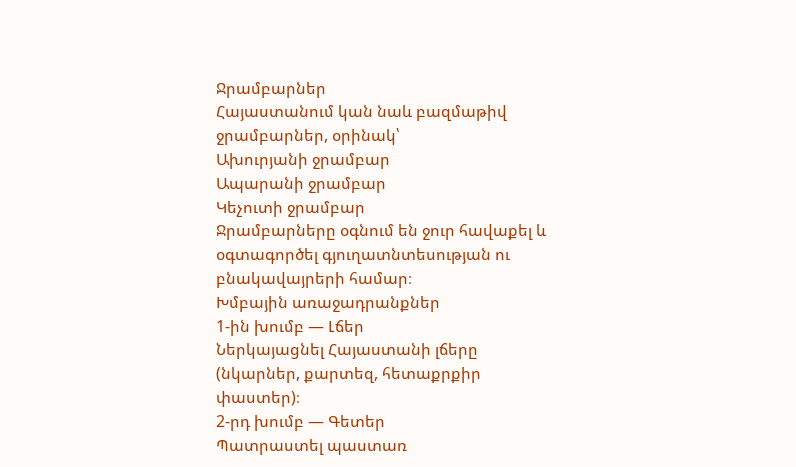Ջրամբարներ
Հայաստանում կան նաև բազմաթիվ ջրամբարներ, օրինակ՝
Ախուրյանի ջրամբար
Ապարանի ջրամբար
Կեչուտի ջրամբար
Ջրամբարները օգնում են ջուր հավաքել և օգտագործել գյուղատնտեսության ու բնակավայրերի համար։
Խմբային առաջադրանքներ
1-ին խումբ — Լճեր
Ներկայացնել Հայաստանի լճերը (նկարներ, քարտեզ, հետաքրքիր փաստեր)։
2-րդ խումբ — Գետեր
Պատրաստել պաստառ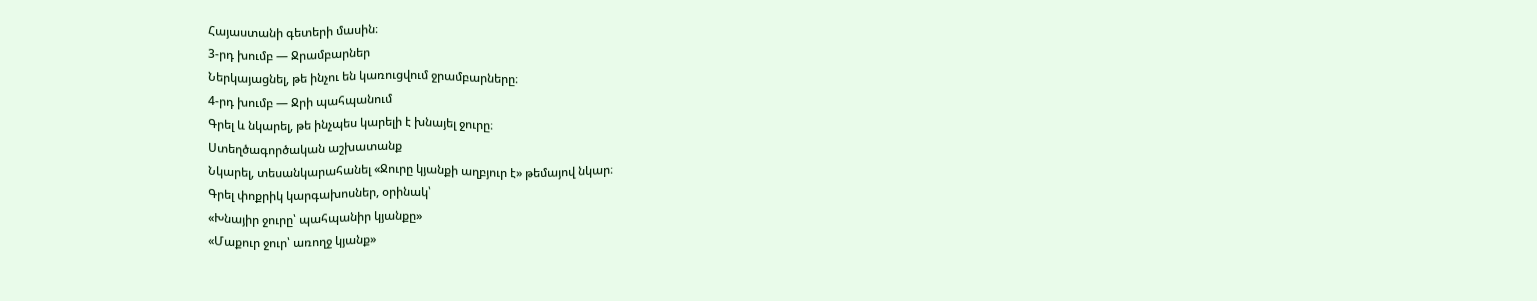Հայաստանի գետերի մասին։
3-րդ խումբ — Ջրամբարներ
Ներկայացնել, թե ինչու են կառուցվում ջրամբարները։
4-րդ խումբ — Ջրի պահպանում
Գրել և նկարել, թե ինչպես կարելի է խնայել ջուրը։
Ստեղծագործական աշխատանք
Նկարել, տեսանկարահանել «Ջուրը կյանքի աղբյուր է» թեմայով նկար։
Գրել փոքրիկ կարգախոսներ, օրինակ՝
«Խնայիր ջուրը՝ պահպանիր կյանքը»
«Մաքուր ջուր՝ առողջ կյանք»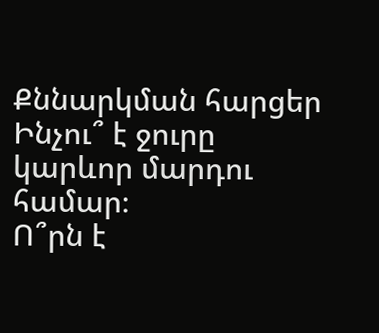Քննարկման հարցեր
Ինչու՞ է ջուրը կարևոր մարդու համար։
Ո՞րն է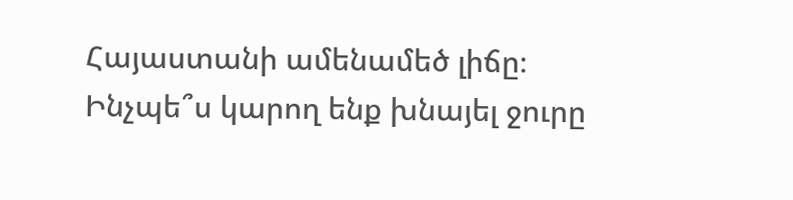Հայաստանի ամենամեծ լիճը։
Ինչպե՞ս կարող ենք խնայել ջուրը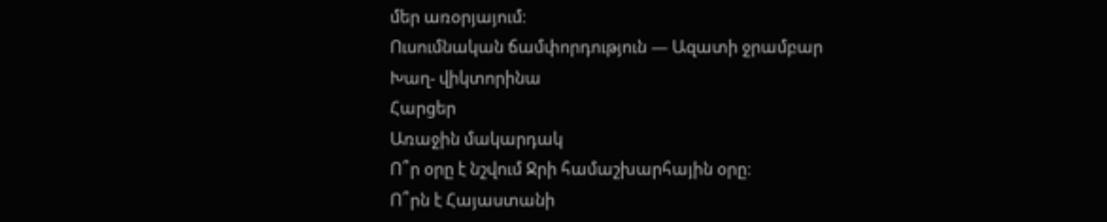մեր առօրյայում։
Ուսումնական ճամփորդություն — Ազատի ջրամբար
Խաղ- վիկտորինա
Հարցեր
Առաջին մակարդակ
Ո՞ր օրը է նշվում Ջրի համաշխարհային օրը։
Ո՞րն է Հայաստանի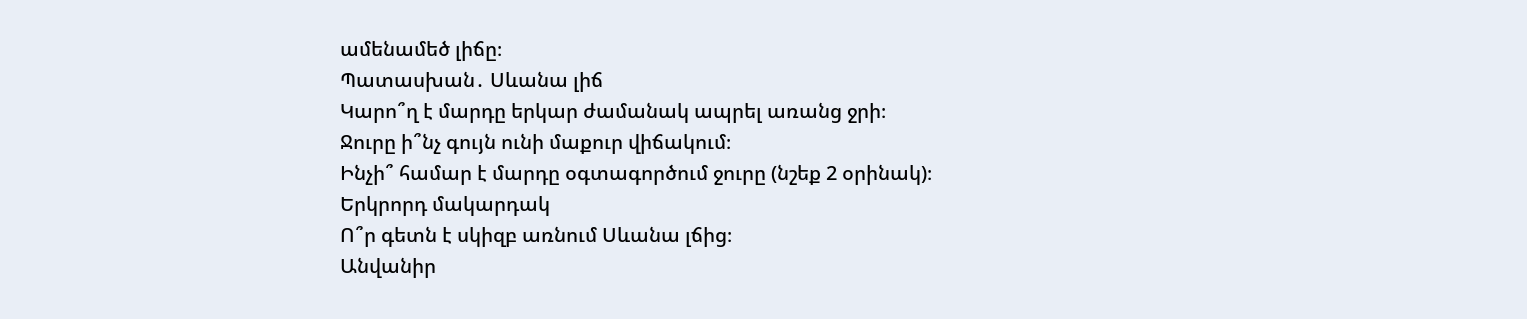ամենամեծ լիճը։
Պատասխան․ Սևանա լիճ
Կարո՞ղ է մարդը երկար ժամանակ ապրել առանց ջրի։
Ջուրը ի՞նչ գույն ունի մաքուր վիճակում։
Ինչի՞ համար է մարդը օգտագործում ջուրը (նշեք 2 օրինակ)։
Երկրորդ մակարդակ
Ո՞ր գետն է սկիզբ առնում Սևանա լճից։
Անվանիր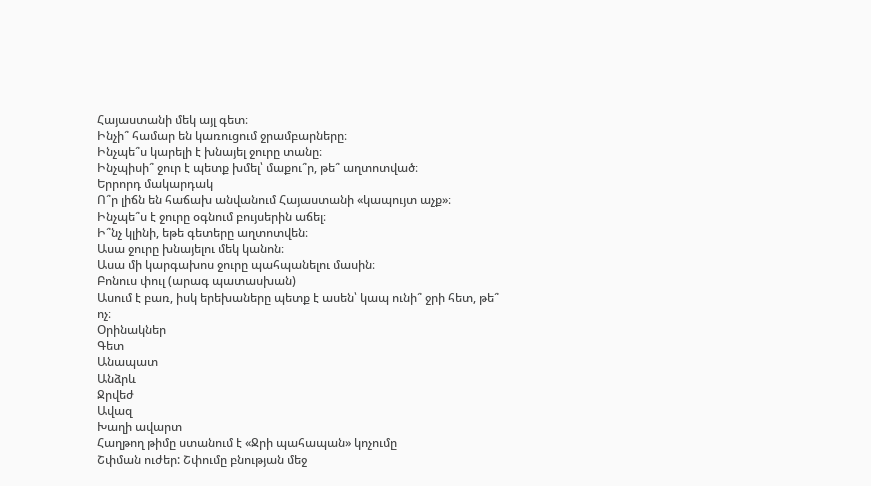Հայաստանի մեկ այլ գետ։
Ինչի՞ համար են կառուցում ջրամբարները։
Ինչպե՞ս կարելի է խնայել ջուրը տանը։
Ինչպիսի՞ ջուր է պետք խմել՝ մաքու՞ր, թե՞ աղտոտված։
Երրորդ մակարդակ
Ո՞ր լիճն են հաճախ անվանում Հայաստանի «կապույտ աչք»։
Ինչպե՞ս է ջուրը օգնում բույսերին աճել։
Ի՞նչ կլինի, եթե գետերը աղտոտվեն։
Ասա ջուրը խնայելու մեկ կանոն։
Ասա մի կարգախոս ջուրը պահպանելու մասին։
Բոնուս փուլ (արագ պատասխան)
Ասում է բառ, իսկ երեխաները պետք է ասեն՝ կապ ունի՞ ջրի հետ, թե՞ ոչ։
Օրինակներ
Գետ
Անապատ
Անձրև
Ջրվեժ
Ավազ
Խաղի ավարտ
Հաղթող թիմը ստանում է «Ջրի պահապան» կոչումը
Շփման ուժեր: Շփումը բնության մեջ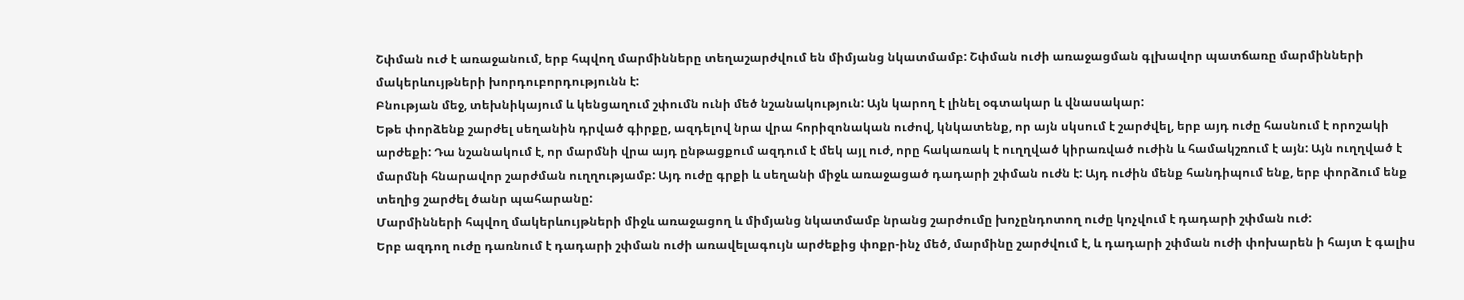Շփման ուժ է առաջանում, երբ հպվող մարմինները տեղաշարժվում են միմյանց նկատմամբ: Շփման ուժի առաջացման գլխավոր պատճառը մարմինների մակերևույթների խորդուբորդությունն է:
Բնության մեջ, տեխնիկայում և կենցաղում շփումն ունի մեծ նշանակություն: Այն կարող է լինել օգտակար և վնասակար:
Եթե փորձենք շարժել սեղանին դրված գիրքը, ազդելով նրա վրա հորիզոնական ուժով, կնկատենք, որ այն սկսում է շարժվել, երբ այդ ուժը հասնում է որոշակի արժեքի: Դա նշանակում է, որ մարմնի վրա այդ ընթացքում ազդում է մեկ այլ ուժ, որը հակառակ է ուղղված կիրառված ուժին և համակշռում է այն: Այն ուղղված է մարմնի հնարավոր շարժման ուղղությամբ: Այդ ուժը գրքի և սեղանի միջև առաջացած դադարի շփման ուժն է: Այդ ուժին մենք հանդիպում ենք, երբ փորձում ենք տեղից շարժել ծանր պահարանը:
Մարմինների հպվող մակերևույթների միջև առաջացող և միմյանց նկատմամբ նրանց շարժումը խոչընդոտող ուժը կոչվում է դադարի շփման ուժ:
Երբ ազդող ուժը դառնում է դադարի շփման ուժի առավելագույն արժեքից փոքր-ինչ մեծ, մարմինը շարժվում է, և դադարի շփման ուժի փոխարեն ի հայտ է գալիս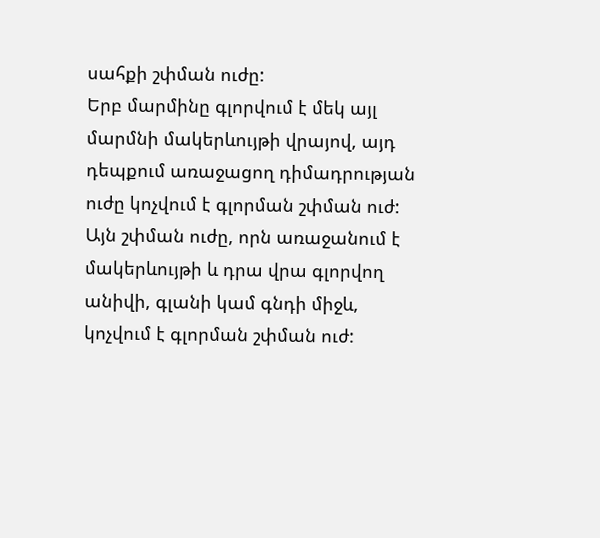սահքի շփման ուժը:
Երբ մարմինը գլորվում է մեկ այլ մարմնի մակերևույթի վրայով, այդ դեպքում առաջացող դիմադրության ուժը կոչվում է գլորման շփման ուժ:
Այն շփման ուժը, որն առաջանում է մակերևույթի և դրա վրա գլորվող անիվի, գլանի կամ գնդի միջև, կոչվում է գլորման շփման ուժ: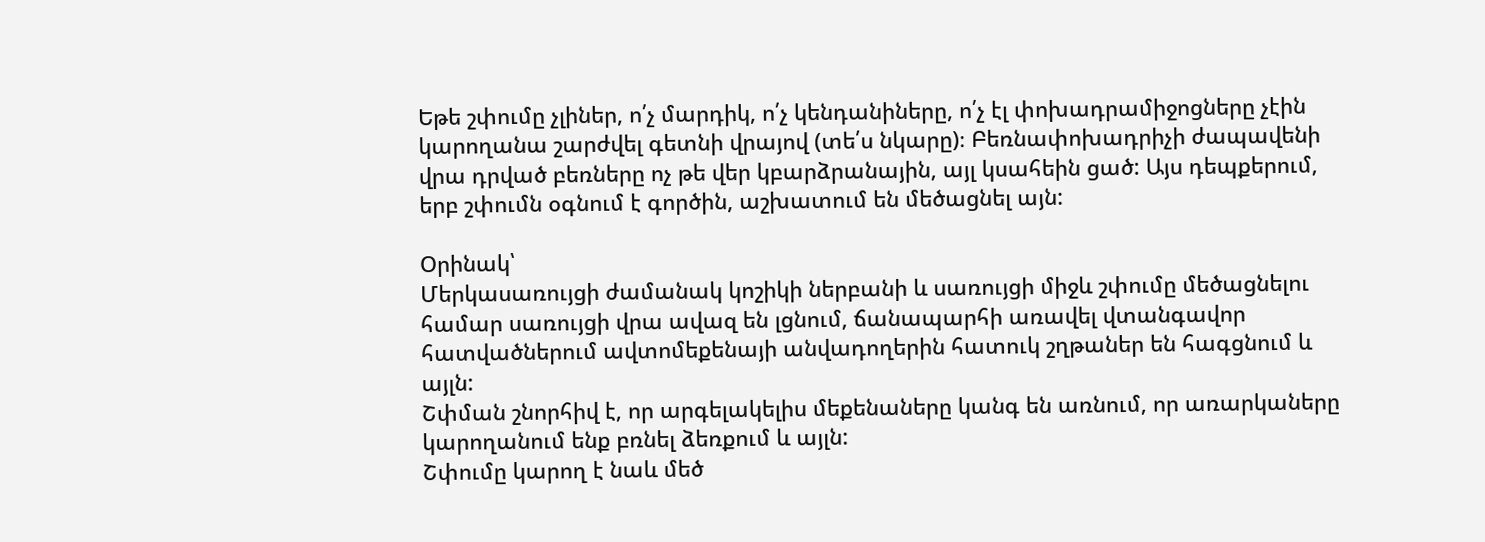Եթե շփումը չլիներ, ո՛չ մարդիկ, ո՛չ կենդանիները, ո՛չ էլ փոխադրամիջոցները չէին կարողանա շարժվել գետնի վրայով (տե՛ս նկարը)։ Բեռնափոխադրիչի ժապավենի վրա դրված բեռները ոչ թե վեր կբարձրանային, այլ կսահեին ցած: Այս դեպքերում, երբ շփումն օգնում է գործին, աշխատում են մեծացնել այն:

Օրինակ՝
Մերկասառույցի ժամանակ կոշիկի ներբանի և սառույցի միջև շփումը մեծացնելու համար սառույցի վրա ավազ են լցնում, ճանապարհի առավել վտանգավոր հատվածներում ավտոմեքենայի անվադողերին հատուկ շղթաներ են հագցնում և այլն:
Շփման շնորհիվ է, որ արգելակելիս մեքենաները կանգ են առնում, որ առարկաները կարողանում ենք բռնել ձեռքում և այլն:
Շփումը կարող է նաև մեծ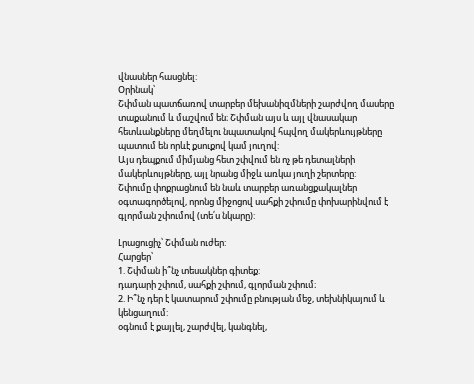վնասներ հասցնել:
Օրինակ՝
Շփման պատճառով տարբեր մեխանիզմների շարժվող մասերը տաքանում և մաշվում են։ Շփման այս և այլ վնասակար հետևանքները մեղմելու նպատակով հպվող մակերևույթները պատում են որևէ քսուքով կամ յուղով:
Այս դեպքում միմյանց հետ շփվում են ոչ թե դետալների մակերևույթները, այլ նրանց միջև առկա յուղի շերտերը:
Շփումը փոքրացնում են նաև տարբեր առանցքակալներ օգտագործելով, որոնց միջոցով սահքի շփումը փոխարինվում է գլորման շփումով (տե՛ս նկարը):

Լրացուցիչ՝ Շփման ուժեր:
Հարցեր՝
1. Շփման ի՞նչ տեսակներ գիտեք:
դադարի շփում, սահքի շփում, գլորման շփում։
2. Ի՞նչ դեր է կատարում շփումը բնության մեջ, տեխնիկայում և կենցաղում:
օգնում է քայլել, շարժվել, կանգնել,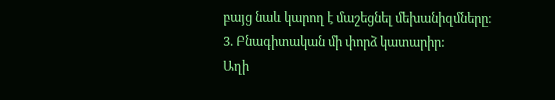բայց նաև կարող է մաշեցնել մեխանիզմները։
3. Բնագիտական մի փորձ կատարիր:
Աղի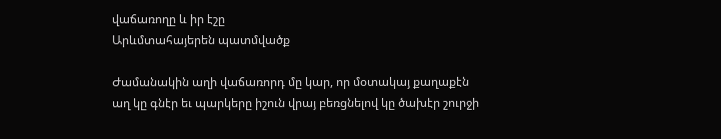վաճառողը և իր էշը
Արևմտահայերեն պատմվածք

Ժամանակին աղի վաճառորդ մը կար, որ մօտակայ քաղաքէն աղ կը գնէր եւ պարկերը իշուն վրայ բեռցնելով կը ծախէր շուրջի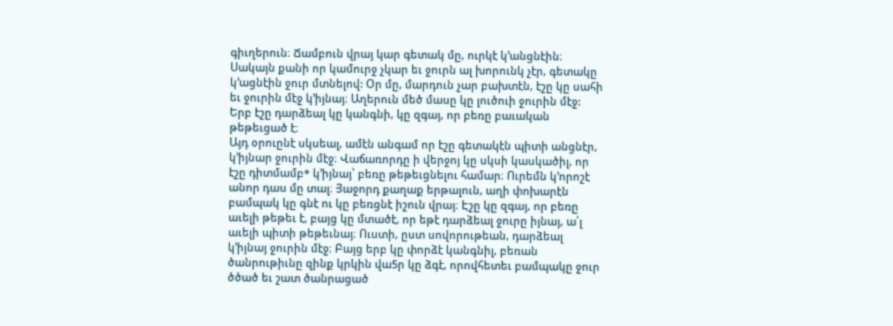գիւղերուն։ Ճամբուն վրայ կար գետակ մը, ուրկէ կ’անցնէին։ Սակայն քանի որ կամուրջ չկար եւ ջուրն ալ խորունկ չէր, գետակը կ’ացնէին ջուր մտնելով: Օր մը, մարդուն չար բախտէն, էշը կը սահի եւ ջուրին մէջ կ’իյնայ։ Աղերուն մեծ մասը կը լուծուի ջուրին մէջ: Երբ էշը դարձեալ կը կանգնի, կը զգայ, որ բեռը բաւական թեթեւցած է։
Այդ օրուընէ սկսեալ, ամէն անգամ որ էշը գետակէն պիտի անցնէր, կ’իյնար ջուրին մէջ։ Վաճառորդը ի վերջոյ կը սկսի կասկածիլ, որ էշը դիտմամբ* կ’իյնայ՝ բեռը թեթեւցնելու համար։ Ուրեմն կ’որոշէ անոր դաս մը տալ։ Յաջորդ քաղաք երթալուն, աղի փոխարէն բամպակ կը գնէ ու կը բեռցնէ իշուն վրայ։ Էշը կը զգայ, որ բեռը աւելի թեթեւ է, բայց կը մտածէ, որ եթէ դարձեալ ջուրը իյնայ, ա՛լ աւելի պիտի թեթեւնայ։ Ուստի, ըստ սովորութեան, դարձեալ կ’իյնայ ջուրին մէջ։ Բայց երբ կը փորձէ կանգնիլ, բեռան ծանրութիւնը զինք կրկին վա5ր կը ձգէ, որովհետեւ բամպակը ջուր ծծած եւ շատ ծանրացած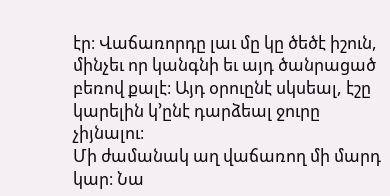էր։ Վաճառորդը լաւ մը կը ծեծէ իշուն, մինչեւ որ կանգնի եւ այդ ծանրացած բեռով քալէ։ Այդ օրուընէ սկսեալ, էշը կարելին կ’ընէ դարձեալ ջուրը չիյնալու։
Մի ժամանակ աղ վաճառող մի մարդ կար։ Նա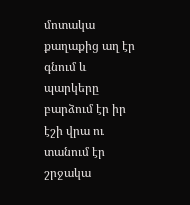մոտակա քաղաքից աղ էր գնում և պարկերը բարձում էր իր էշի վրա ու տանում էր շրջակա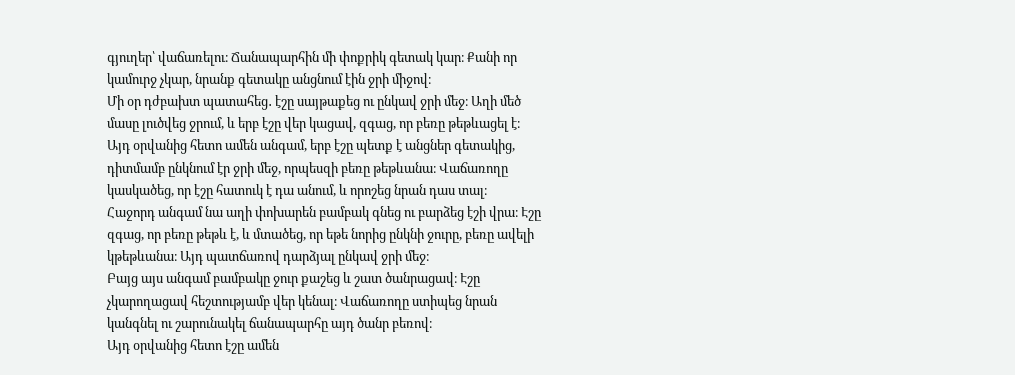գյուղեր՝ վաճառելու։ Ճանապարհին մի փոքրիկ գետակ կար։ Քանի որ կամուրջ չկար, նրանք գետակը անցնում էին ջրի միջով։
Մի օր դժբախտ պատահեց․ էշը սայթաքեց ու ընկավ ջրի մեջ։ Աղի մեծ մասը լուծվեց ջրում, և երբ էշը վեր կացավ, զգաց, որ բեռը թեթևացել է։
Այդ օրվանից հետո ամեն անգամ, երբ էշը պետք է անցներ գետակից, դիտմամբ ընկնում էր ջրի մեջ, որպեսզի բեռը թեթևանա։ Վաճառողը կասկածեց, որ էշը հատուկ է դա անում, և որոշեց նրան դաս տալ։
Հաջորդ անգամ նա աղի փոխարեն բամբակ գնեց ու բարձեց էշի վրա։ Էշը զգաց, որ բեռը թեթև է, և մտածեց, որ եթե նորից ընկնի ջուրը, բեռը ավելի կթեթևանա։ Այդ պատճառով դարձյալ ընկավ ջրի մեջ։
Բայց այս անգամ բամբակը ջուր քաշեց և շատ ծանրացավ։ Էշը չկարողացավ հեշտությամբ վեր կենալ։ Վաճառողը ստիպեց նրան կանգնել ու շարունակել ճանապարհը այդ ծանր բեռով։
Այդ օրվանից հետո էշը ամեն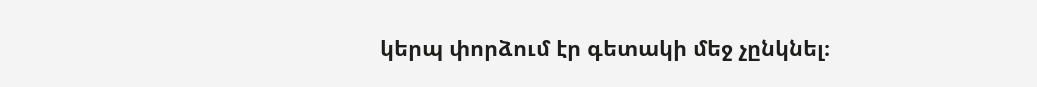կերպ փորձում էր գետակի մեջ չընկնել։